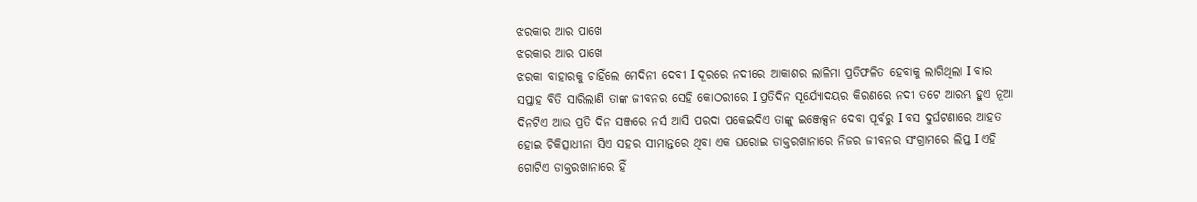ଝରକାର ଆର ପାଖେ
ଝରକାର ଆର ପାଖେ
ଝରକା ବାହାରକୁ ଚାହିଁଲେ ମେଦିନୀ ଦେବୀ I ଦୂରରେ ନଦୀରେ ଆକାଶର ଲାଳିମା ପ୍ରତିଫଳିତ ହେବାକୁ ଲାଗିଥିଲା I ବାର ସପ୍ତାହ ବିତି ସାରିଲାଣି ତାଙ୍କ ଜୀବନର ସେହି କୋଠରୀରେ I ପ୍ରତିଦିନ ସୂର୍ଯ୍ୟୋଦୟର କିରଣରେ ନଦୀ ତଟେ ଆରମ୍ଭ ହୁଏ ନୂଆ ଦିନଟିଏ ଆଉ ପ୍ରତି ଦିନ ସଞ୍ଜରେ ନର୍ସ ଆସି ପରଦା ପକେଇଦିଏ ତାଙ୍କୁ ଇଞ୍ଜେକ୍ସନ ଦେବା ପୂର୍ବରୁ I ବସ ଦୁର୍ଘଟଣାରେ ଆହତ ହୋଇ ଚିକିତ୍ସାଧୀନା ସିଏ ସହର ସୀମାନ୍ତରେ ଥିବା ଏକ ଘରୋଇ ଡାକ୍ତରଖାନାରେ ନିଜର ଜୀବନର ସଂଗ୍ରାମରେ ଲିପ୍ତ I ଏହି ଗୋଟିଏ ଡାକ୍ତରଖାନାରେ ହିଁ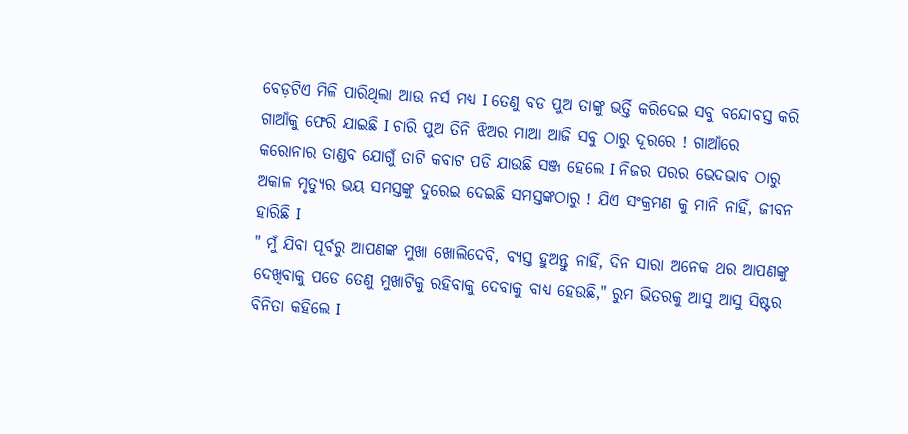ବେଡ଼ଟିଏ ମିଳି ପାରିଥିଲା ଆଉ ନର୍ସ ମଧ୍ୟ I ତେଣୁ ବଡ ପୁଅ ତାଙ୍କୁ ଭର୍ତ୍ତି କରିଦେଇ ସବୁ ବନ୍ଦୋବସ୍ତ କରି ଗାଆଁକୁ ଫେରି ଯାଇଛି I ଚାରି ପୁଅ ତିନି ଝିଅର ମାଆ ଆଜି ସବୁ ଠାରୁ ଦୂରରେ ! ଗାଆଁରେ କରୋନାର ତାଣ୍ଡବ ଯୋଗୁଁ ତାଟି କବାଟ ପଡି ଯାଉଛି ସଞ୍ଜ ହେଲେ I ନିଜର ପରର ଭେଦଭାବ ଠାରୁ ଅକାଳ ମୃତ୍ୟୁର ଭୟ ସମସ୍ତଙ୍କୁ ଦୁରେଇ ଦେଇଛି ସମସ୍ତଙ୍କଠାରୁ ! ଯିଏ ସଂକ୍ରମଣ କୁ ମାନି ନାହିଁ, ଜୀବନ ହାରିଛି I
" ମୁଁ ଯିବା ପୂର୍ବରୁ ଆପଣଙ୍କ ମୁଖା ଖୋଲିଦେବି, ବ୍ୟସ୍ତ ହୁଅନ୍ତୁ ନାହିଁ, ଦିନ ସାରା ଅନେକ ଥର ଆପଣଙ୍କୁ ଦେଖିବାକୁ ପଡେ ତେଣୁ ମୁଖାଟିକୁ ରହିବାକୁ ଦେବାକୁ ବାଧ୍ୟ ହେଉଛି," ରୁମ ଭିତରକୁ ଆସୁ ଆସୁ ସିଷ୍ଟର ବିନିତା କହିଲେ I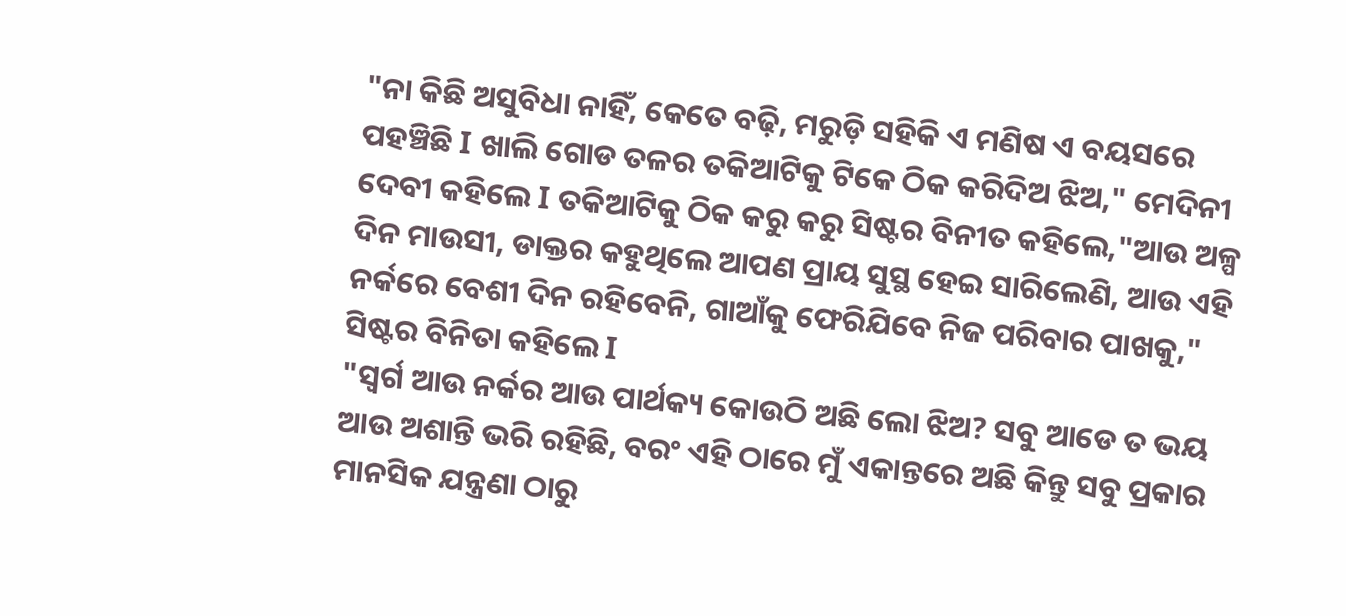"ନା କିଛି ଅସୁବିଧା ନାହିଁ, କେତେ ବଢ଼ି, ମରୁଡ଼ି ସହିକି ଏ ମଣିଷ ଏ ବୟସରେ ପହଞ୍ଚିଛି I ଖାଲି ଗୋଡ ତଳର ତକିଆଟିକୁ ଟିକେ ଠିକ କରିଦିଅ ଝିଅ," ମେଦିନୀ ଦେବୀ କହିଲେ I ତକିଆଟିକୁ ଠିକ କରୁ କରୁ ସିଷ୍ଟର ବିନୀତ କହିଲେ,"ଆଉ ଅଳ୍ପ ଦିନ ମାଉସୀ, ଡାକ୍ତର କହୁଥିଲେ ଆପଣ ପ୍ରାୟ ସୁସ୍ଥ ହେଇ ସାରିଲେଣି, ଆଉ ଏହି ନର୍କରେ ବେଶୀ ଦିନ ରହିବେନି, ଗାଆଁକୁ ଫେରିଯିବେ ନିଜ ପରିବାର ପାଖକୁ," ସିଷ୍ଟର ବିନିତା କହିଲେ I
"ସ୍ଵର୍ଗ ଆଉ ନର୍କର ଆଉ ପାର୍ଥକ୍ୟ କୋଉଠି ଅଛି ଲୋ ଝିଅ? ସବୁ ଆଡେ ତ ଭୟ ଆଉ ଅଶାନ୍ତି ଭରି ରହିଛି, ବରଂ ଏହି ଠାରେ ମୁଁ ଏକାନ୍ତରେ ଅଛି କିନ୍ତୁ ସବୁ ପ୍ରକାର ମାନସିକ ଯନ୍ତ୍ରଣା ଠାରୁ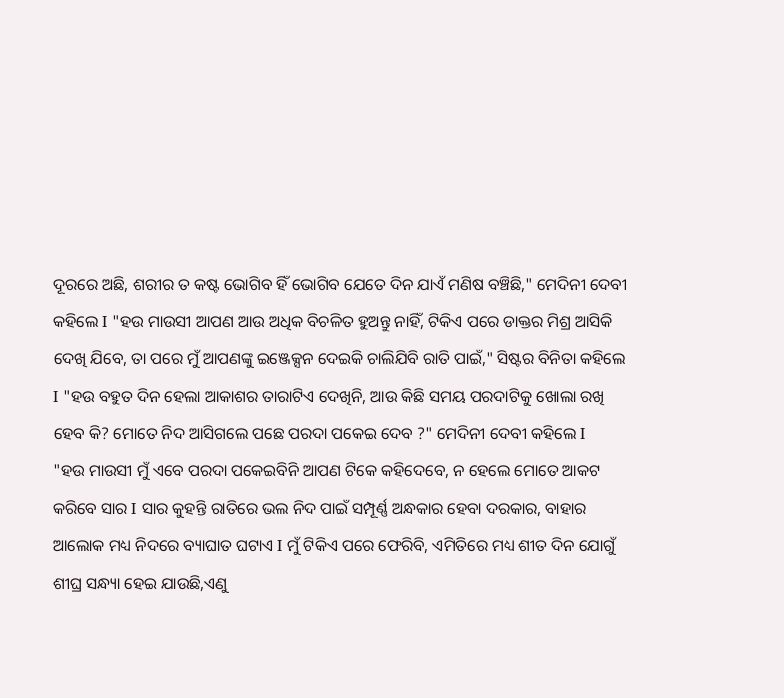ଦୂରରେ ଅଛି, ଶରୀର ତ କଷ୍ଟ ଭୋଗିବ ହିଁ ଭୋଗିବ ଯେତେ ଦିନ ଯାଏଁ ମଣିଷ ବଞ୍ଚିଛି," ମେଦିନୀ ଦେବୀ କହିଲେ I "ହଉ ମାଉସୀ ଆପଣ ଆଉ ଅଧିକ ବିଚଳିତ ହୁଅନ୍ତୁ ନାହିଁ, ଟିକିଏ ପରେ ଡାକ୍ତର ମିଶ୍ର ଆସିକି ଦେଖି ଯିବେ, ତା ପରେ ମୁଁ ଆପଣଙ୍କୁ ଇଞ୍ଜେକ୍ସନ ଦେଇକି ଚାଲିଯିବି ରାତି ପାଇଁ," ସିଷ୍ଟର ବିନିତା କହିଲେ I "ହଉ ବହୁତ ଦିନ ହେଲା ଆକାଶର ତାରାଟିଏ ଦେଖିନି, ଆଉ କିଛି ସମୟ ପରଦାଟିକୁ ଖୋଲା ରଖି ହେବ କି? ମୋତେ ନିଦ ଆସିଗଲେ ପଛେ ପରଦା ପକେଇ ଦେବ ?" ମେଦିନୀ ଦେବୀ କହିଲେ I
"ହଉ ମାଉସୀ ମୁଁ ଏବେ ପରଦା ପକେଇବିନି ଆପଣ ଟିକେ କହିଦେବେ, ନ ହେଲେ ମୋତେ ଆକଟ କରିବେ ସାର I ସାର କୁହନ୍ତି ରାତିରେ ଭଲ ନିଦ ପାଇଁ ସମ୍ପୂର୍ଣ୍ଣ ଅନ୍ଧକାର ହେବା ଦରକାର, ବାହାର ଆଲୋକ ମଧ୍ୟ ନିଦରେ ବ୍ୟାଘାତ ଘଟାଏ I ମୁଁ ଟିକିଏ ପରେ ଫେରିବି, ଏମିତିରେ ମଧ୍ୟ ଶୀତ ଦିନ ଯୋଗୁଁ ଶୀଘ୍ର ସନ୍ଧ୍ୟା ହେଇ ଯାଉଛି,ଏଣୁ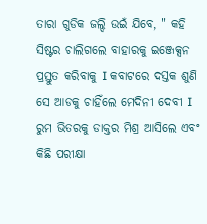ତାରା ଗୁଡିକ ଜଲ୍ଦି ଉଇଁ ଯିବେ, " କହି ସିଷ୍ଟର ଚାଲିଗଲେ ବାହାରକୁ ଇଞ୍ଜେକ୍ସନ ପ୍ରସ୍ତୁତ କରିବାକୁ I କବାଟରେ ଦସ୍ତକ ଶୁଣି ସେ ଆଡକୁ ଚାହିଁଲେ ମେଦିନୀ ଦେବୀ I ରୁମ ଭିତରକୁ ଡାକ୍ତର ମିଶ୍ର ଆସିଲେ ଏବଂ କିଛି ପରୀକ୍ଷା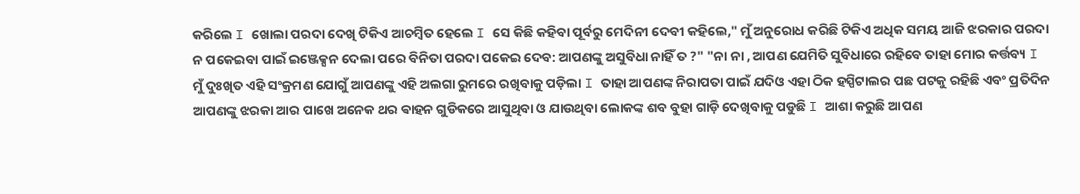କରିଲେ I ଖୋଲା ପରଦା ଦେଖି ଟିକିଏ ଆଚମ୍ବିତ ହେଲେ I ସେ କିଛି କହିବା ପୂର୍ବରୁ ମେଦିନୀ ଦେବୀ କହିଲେ," ମୁଁ ଅନୁରୋଧ କରିଛି ଟିକିଏ ଅଧିକ ସମୟ ଆଜି ଝରକାର ପରଦା ନ ପକେଇବା ପାଇଁ ଇଞ୍ଜେକ୍ସନ ଦେଲା ପରେ ବିନିତା ପରଦା ପକେଇ ଦେବ: ଆପଣଙ୍କୁ ଅସୁବିଧା ନାହିଁ ତ ?" "ନା ନା , ଆପଣ ଯେମିତି ସୁବିଧାରେ ରହିବେ ତାହା ମୋର କର୍ତ୍ତବ୍ୟ I ମୁଁ ଦୁଃଖିତ ଏହି ସଂକ୍ରମଣ ଯୋଗୁଁ ଆପଣଙ୍କୁ ଏହି ଅଲଗା ରୁମରେ ରଖିବାକୁ ପଡ଼ିଲା I ତାହା ଆପଣଙ୍କ ନିରାପତା ପାଇଁ ଯଦିଓ ଏହା ଠିକ ହସ୍ପିଟାଲର ପଛ ପଟକୁ ରହିଛି ଏବଂ ପ୍ରତିଦିନ ଆପଣଙ୍କୁ ଝରକା ଆର ପାଖେ ଅନେକ ଥର ଵାହନ ଗୁଡିକରେ ଆସୁଥିବା ଓ ଯାଉଥିବା ଲୋକଙ୍କ ଶବ ବୁହା ଗାଡ଼ି ଦେଖିବାକୁ ପଡୁଛି I ଆଶା କରୁଛି ଆପଣ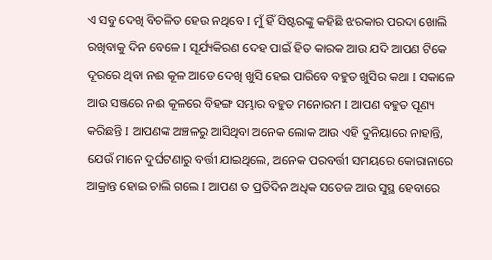ଏ ସବୁ ଦେଖି ବିଚଳିତ ହେଉ ନଥିବେ I ମୁଁ ହିଁ ସିଷ୍ଟରଙ୍କୁ କହିଛି ଝରକାର ପରଦା ଖୋଲି ରଖିବାକୁ ଦିନ ବେଳେ I ସୂର୍ଯ୍ୟକିରଣ ଦେହ ପାଇଁ ହିତ କାରକ ଆଉ ଯଦି ଆପଣ ଟିକେ ଦୂରରେ ଥିବା ନଈ କୂଳ ଆଡେ ଦେଖି ଖୁସି ହେଇ ପାରିବେ ବହୁତ ଖୁସିର କଥା I ସକାଳେ ଆଉ ସଞ୍ଜରେ ନଈ କୂଳରେ ବିହଙ୍ଗ ସମ୍ଭାର ବହୁତ ମନୋରମ I ଆପଣ ବହୁତ ପୂଣ୍ୟ କରିଛନ୍ତି I ଆପଣଙ୍କ ଅଞ୍ଚଳରୁ ଆସିଥିବା ଅନେକ ଲୋକ ଆଉ ଏହି ଦୁନିୟାରେ ନାହାନ୍ତି, ଯେଉଁ ମାନେ ଦୁର୍ଘଟଣାରୁ ବର୍ତ୍ତୀ ଯାଇଥିଲେ, ଅନେକ ପରବର୍ତ୍ତୀ ସମୟରେ କୋରାନାରେ ଆକ୍ରାନ୍ତ ହୋଇ ଚାଲି ଗଲେ I ଆପଣ ତ ପ୍ରତିଦିନ ଅଧିକ ସତେଜ ଆଉ ସୁସ୍ଥ ହେବାରେ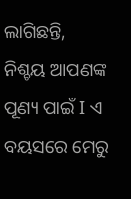ଲାଗିଛନ୍ତି, ନିଶ୍ଚୟ ଆପଣଙ୍କ ପୂଣ୍ୟ ପାଇଁ I ଏ ବୟସରେ ମେରୁ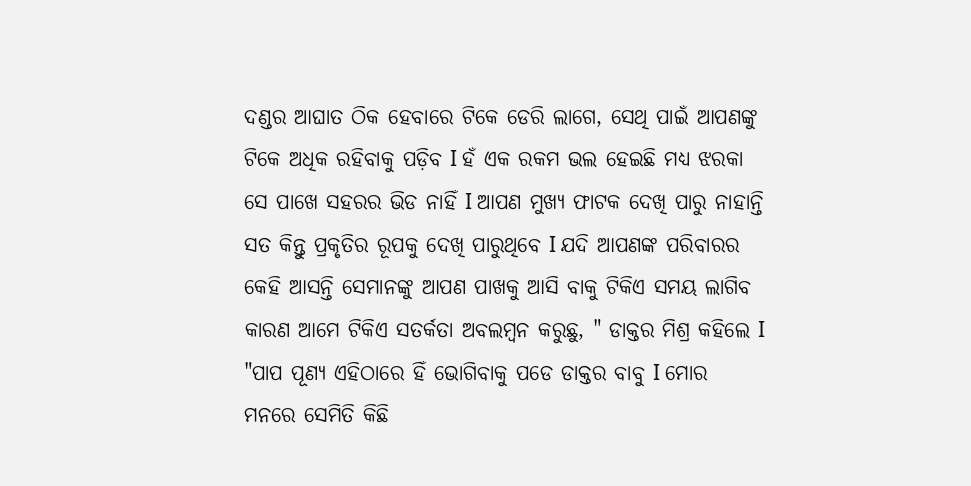ଦଣ୍ଡର ଆଘାତ ଠିକ ହେବାରେ ଟିକେ ଡେରି ଲାଗେ, ସେଥି ପାଇଁ ଆପଣଙ୍କୁ ଟିକେ ଅଧିକ ରହିବାକୁ ପଡ଼ିବ I ହଁ ଏକ ରକମ ଭଲ ହେଇଛି ମଧ୍ୟ ଝରକା ସେ ପାଖେ ସହରର ଭିଡ ନାହିଁ I ଆପଣ ମୁଖ୍ୟ ଫାଟକ ଦେଖି ପାରୁ ନାହାନ୍ତି ସତ କିନ୍ତୁ ପ୍ରକୃତିର ରୂପକୁ ଦେଖି ପାରୁଥିବେ I ଯଦି ଆପଣଙ୍କ ପରିବାରର କେହି ଆସନ୍ତି ସେମାନଙ୍କୁ ଆପଣ ପାଖକୁ ଆସି ବାକୁ ଟିକିଏ ସମୟ ଲାଗିବ କାରଣ ଆମେ ଟିକିଏ ସତର୍କତା ଅବଲମ୍ବନ କରୁଛୁ, " ଡାକ୍ତର ମିଶ୍ର କହିଲେ I "ପାପ ପୂଣ୍ୟ ଏହିଠାରେ ହିଁ ଭୋଗିବାକୁ ପଡେ ଡାକ୍ତର ବାବୁ I ମୋର ମନରେ ସେମିତି କିଛି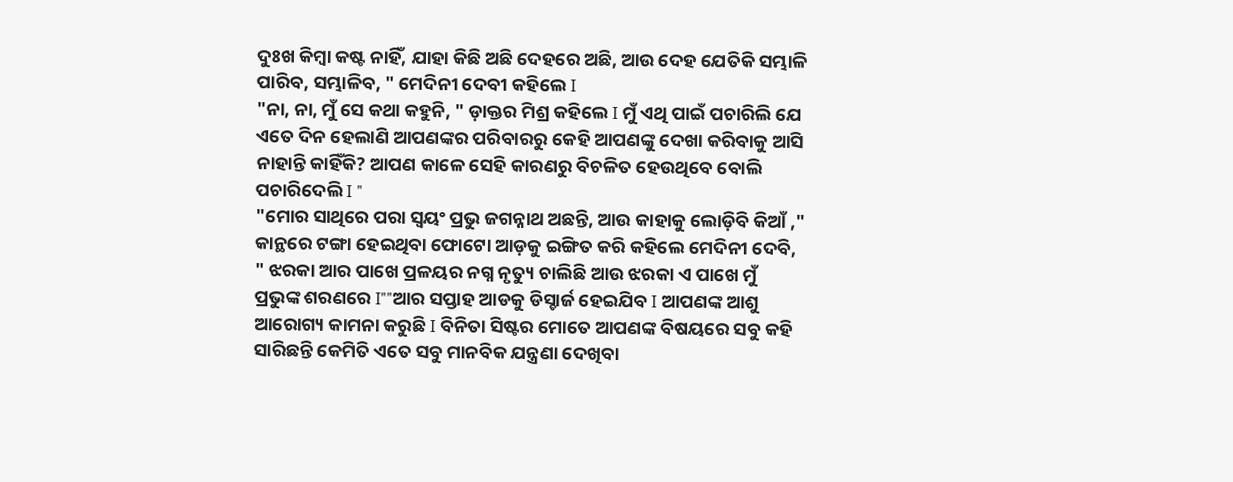ଦୁଃଖ କିମ୍ବା କଷ୍ଟ ନାହିଁ, ଯାହା କିଛି ଅଛି ଦେହରେ ଅଛି, ଆଉ ଦେହ ଯେତିକି ସମ୍ଭାଳି ପାରିବ, ସମ୍ଭାଳିବ, " ମେଦିନୀ ଦେବୀ କହିଲେ I
"ନା, ନା, ମୁଁ ସେ କଥା କହୁନି, " ଡ଼ାକ୍ତର ମିଶ୍ର କହିଲେ I ମୁଁ ଏଥି ପାଇଁ ପଚାରିଲି ଯେ ଏତେ ଦିନ ହେଲାଣି ଆପଣଙ୍କର ପରିବାରରୁ କେହି ଆପଣଙ୍କୁ ଦେଖା କରିବାକୁ ଆସି ନାହାନ୍ତି କାହିଁକି? ଆପଣ କାଳେ ସେହି କାରଣରୁ ବିଚଳିତ ହେଉଥିବେ ବୋଲି ପଚାରିଦେଲି I "
"ମୋର ସାଥିରେ ପରା ସ୍ଵୟଂ ପ୍ରଭୁ ଜଗନ୍ନାଥ ଅଛନ୍ତି, ଆଉ କାହାକୁ ଲୋଡ଼ିବି କିଆଁ ," କାନ୍ଥରେ ଟଙ୍ଗା ହେଇଥିବା ଫୋଟୋ ଆଡ଼କୁ ଇଙ୍ଗିତ କରି କହିଲେ ମେଦିନୀ ଦେବି, " ଝରକା ଆର ପାଖେ ପ୍ରଳୟର ନଗ୍ନ ନୃତ୍ୟୁ ଚାଲିଛି ଆଉ ଝରକା ଏ ପାଖେ ମୁଁ ପ୍ରଭୁଙ୍କ ଶରଣରେ I""ଆର ସପ୍ତାହ ଆଡକୁ ଡିସ୍ଚାର୍ଜ ହେଇଯିବ I ଆପଣଙ୍କ ଆଶୁ ଆରୋଗ୍ୟ କାମନା କରୁଛି I ବିନିତା ସିଷ୍ଟର ମୋତେ ଆପଣଙ୍କ ବିଷୟରେ ସବୁ କହି ସାରିଛନ୍ତି କେମିତି ଏତେ ସବୁ ମାନବିକ ଯନ୍ତ୍ରଣା ଦେଖିବା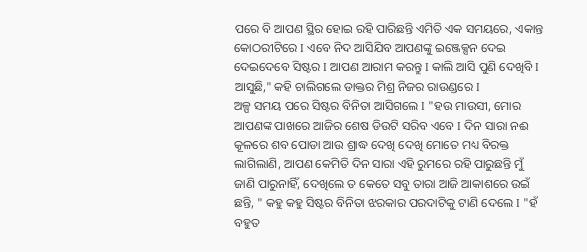ପରେ ବି ଆପଣ ସ୍ଥିର ହୋଇ ରହି ପାରିଛନ୍ତି ଏମିତି ଏକ ସମୟରେ, ଏକାନ୍ତ କୋଠରୀଟିରେ I ଏବେ ନିଦ ଆସିଯିବ ଆପଣଙ୍କୁ ଇଞ୍ଜେକ୍ସନ ଦେଇ ଦେଇଦେବେ ସିଷ୍ଟର I ଆପଣ ଆରାମ କରନ୍ତୁ I କାଲି ଆସି ପୁଣି ଦେଖିବି I ଆସୁଛି," କହି ଚାଲିଗଲେ ଡାକ୍ତର ମିଶ୍ର ନିଜର ରାଉଣ୍ଡରେ I
ଅଳ୍ପ ସମୟ ପରେ ସିଷ୍ଟର ବିନିତା ଆସିଗଲେ I "ହଉ ମାଉସୀ, ମୋର ଆପଣଙ୍କ ପାଖରେ ଆଜିର ଶେଷ ଡିଉଟି ସରିବ ଏବେ I ଦିନ ସାରା ନଈ କୂଳରେ ଶବ ପୋଡା ଆଉ ଶ୍ରାଦ୍ଧ ଦେଖି ଦେଖି ମୋତେ ମଧ୍ୟ ବିରକ୍ତ ଲାଗିଲାଣି, ଆପଣ କେମିତି ଦିନ ସାରା ଏହି ରୁମରେ ରହି ପାରୁଛନ୍ତି ମୁଁ ଜାଣି ପାରୁନାହିଁ, ଦେଖିଲେ ତ କେତେ ସବୁ ତାରା ଆଜି ଆକାଶରେ ଉଇଁ ଛନ୍ତି, " କହୁ କହୁ ସିଷ୍ଟର ବିନିତା ଝରକାର ପରଦାଟିକୁ ଟାଣି ଦେଲେ I "ହଁ ବହୁତ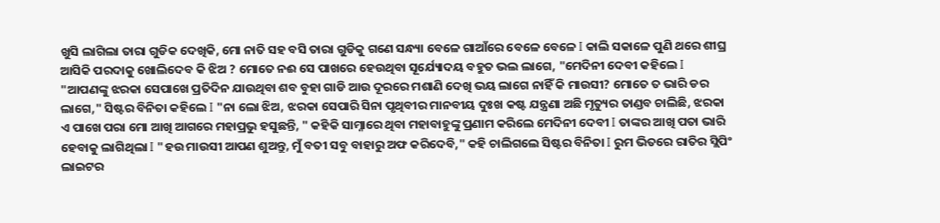ଖୁସି ଲାଗିଲା ତାରା ଗୁଡିକ ଦେଖିକି, ମୋ ନାତି ସହ ବସି ତାରା ଗୁଡିକୁ ଗଣେ ସନ୍ଧ୍ୟା ବେଳେ ଗାଆଁରେ ବେଳେ ବେଳେ I କାଲି ସକାଳେ ପୁଣି ଥରେ ଶୀଘ୍ର ଆସିକି ପରଦାକୁ ଖୋଲିଦେବ କି ଝିଅ ? ମୋତେ ନଈ ସେ ପାଖରେ ହେଉଥିବା ସୂର୍ଯ୍ୟୋଦୟ ବହୁତ ଭଲ ଲାଗେ, "ମେଦିନୀ ଦେବୀ କହିଲେ I "ଆପଣଙ୍କୁ ଝରକା ସେପାଖେ ପ୍ରତିଦିନ ଯାଉଥିବା ଶବ ବୁହା ଗାଡି ଆଉ ଦୂରରେ ମଶାଣି ଦେଖି ଭୟ ଲାଗେ ନାହିଁ କି ମାଉସୀ? ମୋତେ ତ ଭାରି ଡର ଲାଗେ," ସିଷ୍ଟର ବିନିତା କହିଲେ I "ନା ଲୋ ଝିଅ, ଝରକା ସେପାରି ସିନା ପୃଥିବୀର ମାନବୀୟ ଦୁଃଖ କଷ୍ଟ ଯନ୍ତ୍ରଣା ଅଛି ମୃତ୍ୟୁର ତାଣ୍ଡବ ଚାଲିଛି, ଝରକା ଏ ପାଖେ ପରା ମୋ ଆଖି ଆଗରେ ମହାପ୍ରଭୁ ହସୁଛନ୍ତି, " କହିକି ସାମ୍ନାରେ ଥିବା ମହାବାହୁଙ୍କୁ ପ୍ରଣାମ କରିଲେ ମେଦିନୀ ଦେବୀ I ତାଙ୍କର ଆଖି ପତା ଭାରି ହେବାକୁ ଲାଗିଥିଲା I "ହଉ ମାଉସୀ ଆପଣ ଶୁଅନ୍ତୁ, ମୁଁ ବତୀ ସବୁ ବାହାରୁ ଅଫ କରିଦେବି," କହି ଚାଲିଗଲେ ସିଷ୍ଟର ବିନିତା I ରୁମ ଭିତରେ ରାତିର ସ୍ଲିପିଂ ଲାଇଟର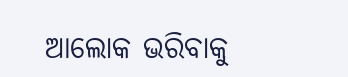ଆଲୋକ ଭରିବାକୁ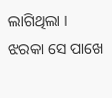ଲାଗିଥିଲା I ଝରକା ସେ ପାଖେ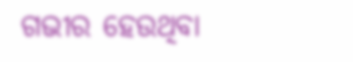ଗଭୀର ହେଉଥିବା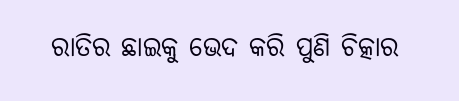ରାତିର ଛାଇକୁ ଭେଦ କରି ପୁଣି ଚିତ୍କାର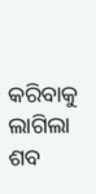କରିବାକୁ ଲାଗିଲା ଶବ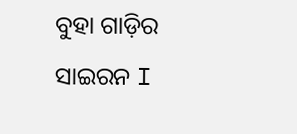ବୁହା ଗାଡ଼ିର ସାଇରନ I